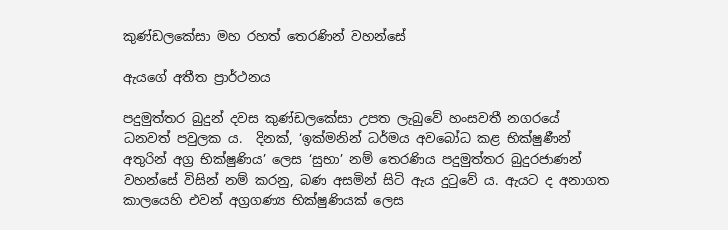කුණ්ඩලකේසා මහ රහත් තෙරණින් වහන්සේ

ඇයගේ අතීත ප්‍රාර්ථනය

පදුමුත්තර බුදුන් දවස කුණ්ඩලකේසා උපත ලැබුවේ හංසවතී නගරයේ ධනවත් පවුලක ය.  දිනක්, ‘ඉක්මනින් ධර්මය අවබෝධ කළ භික්ෂුණීන් අතුරින් අග්‍ර භික්ෂුණිය’ ලෙස ‘සුභා’ නම් තෙරණිය පදුමුත්තර බුදුරජාණන් වහන්සේ විසින් නම් කරනු, බණ අසමින් සිටි ඇය දුටුවේ ය. ඇයට ද අනාගත කාලයෙහි එවන් අග්‍රගණ්‍ය භික්ෂුණියක් ලෙස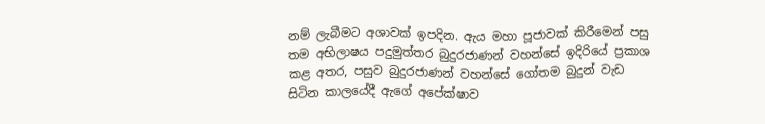නම් ලැබීමට අශාවක් ඉපදින. ඇය මහා පූජාවක් කිරීමෙන් පසු තම අභිලාෂය පදුමුත්තර බුදුරජාණන් වහන්සේ ඉදිරියේ ප්‍රකාශ කළ අතර, පසුව බුදුරජාණන් වහන්සේ ගෝතම බුදුන් වැඩ සිටින කාලයේදී ඇගේ අපේක්ෂාව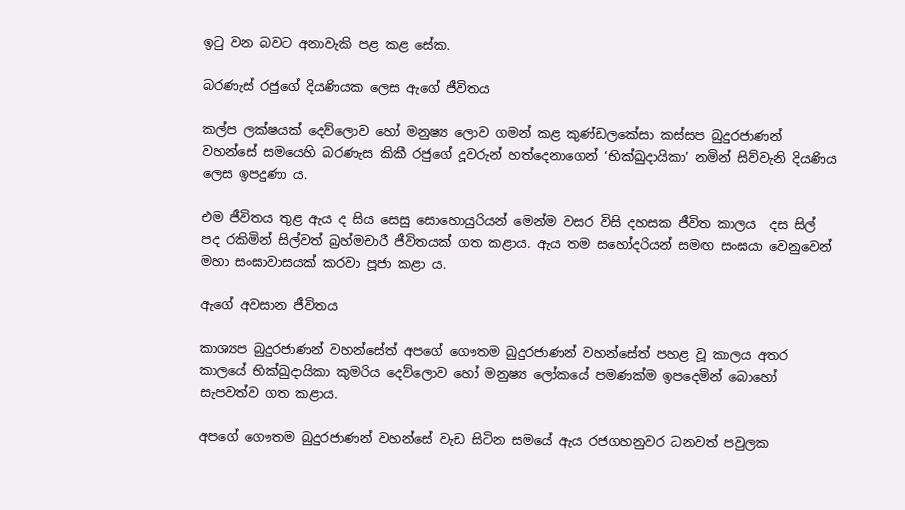ඉටු වන බවට අනාවැකි පළ කළ සේක.

බරණැස් රජුගේ දියණියක ලෙස ඇගේ ජීවිතය

කල්ප ලක්ෂයක් දෙව්ලොව හෝ මනුෂ්‍ය ලොව ගමන් කළ කුණ්ඩලකේසා කස්සප බුදුරජාණන් වහන්සේ සමයෙහි බරණැස කිකී රජුගේ දූවරුන් හත්දෙනාගෙන් ‘භික්‍ඛුදායිකා’ නමින් සිව්වැනි දියණිය ලෙස ඉපදුණා ය.

එම ජීවිතය තුළ ඇය ද සිය සෙසු සොහොයුරියන් මෙන්ම වසර විසි දහසක ජීවිත කාලය  දස සිල් පද රකිමින් සිල්වත් බ්‍රහ්මචාරී ජීවිතයක් ගත කළාය. ඇය තම සහෝදරියන් සමඟ සංඝයා වෙනුවෙන් මහා සංඝාවාසයක් කරවා පූජා කළා ය.

ඇගේ අවසාන ජීවිතය

කාශ්‍යප බුදුරජාණන් වහන්සේත් අපගේ ගෞතම බුදුරජාණන් වහන්සේත් පහළ වූ කාලය අතර කාලයේ භික්‍ඛුදායිකා කුමරිය දෙව්ලොව හෝ මනුෂ්‍ය ලෝකයේ පමණක්ම ඉපදෙමින් බොහෝ සැපවත්ව ගත කළාය.

අපගේ ගෞතම බුදුරජාණන් වහන්සේ වැඩ සිටින සමයේ ඇය රජගහනුවර ධනවත් පවුලක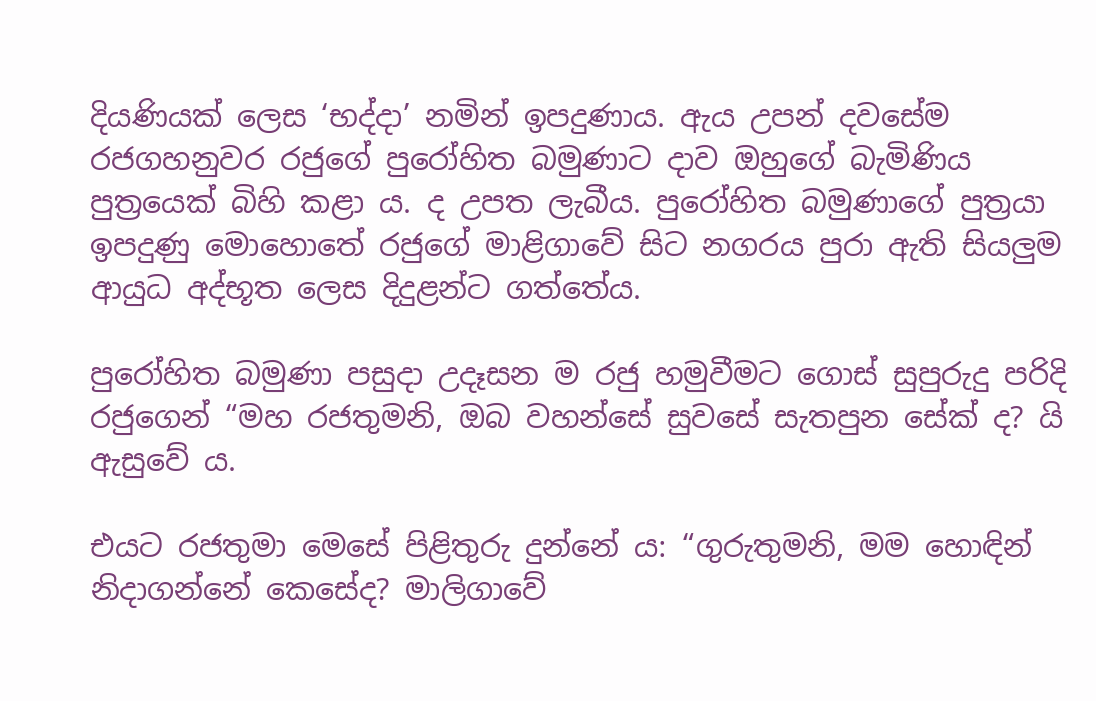දියණියක් ලෙස ‘භද්දා’ නමින් ඉපදුණාය. ඇය උපන් දවසේම රජගහනුවර රජුගේ පුරෝහිත බමුණාට දාව ඔහුගේ බැමිණිය පුත්‍රයෙක් බිහි කළා ය. ද උපත ලැබීය. පුරෝහිත බමුණාගේ පුත්‍රයා ඉපදුණු මොහොතේ රජුගේ මාළිගාවේ සිට නගරය පුරා ඇති සියලුම ආයුධ අද්භූත ලෙස දිදුළන්ට ගත්තේය.

පුරෝහිත බමුණා පසුදා උදෑසන ම රජු හමුවීමට ගොස් සුපුරුදු පරිදි රජුගෙන් “මහ රජතුමනි, ඔබ වහන්සේ සුවසේ සැතපුන සේක් ද? යි ඇසුවේ ය.

එයට රජතුමා මෙසේ පිළිතුරු දුන්නේ ය: “ගුරුතුමනි, මම හොඳින් නිදාගන්නේ කෙසේද? මාලිගාවේ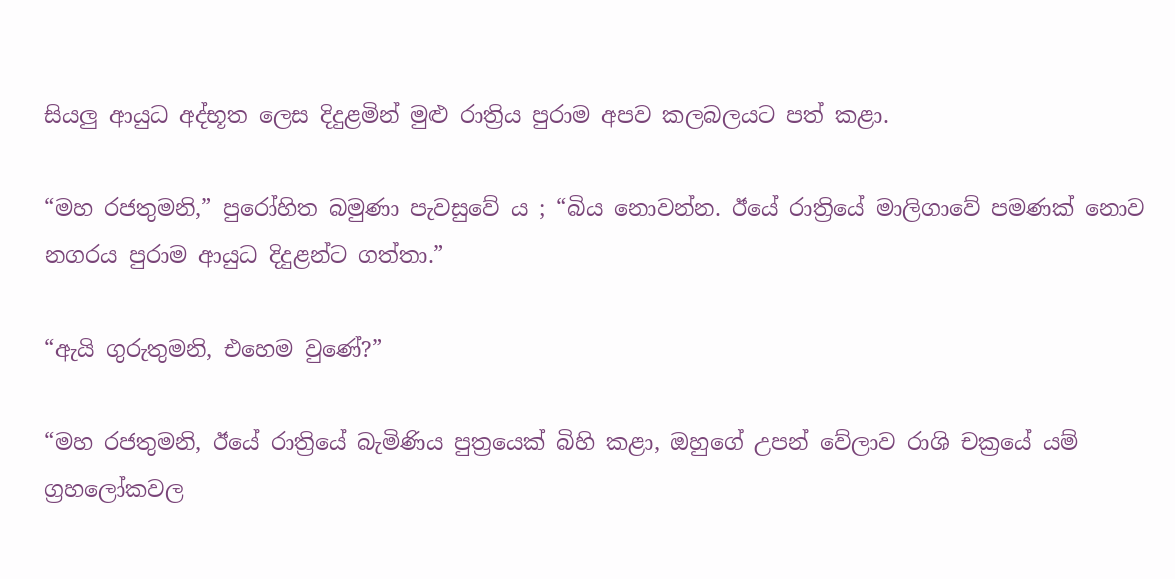සියලු ආයුධ අද්භූත ලෙස දිදුළමින් මුළු රාත්‍රිය පුරාම අපව කලබලයට පත් කළා.

“මහ රජතුමනි,” පුරෝහිත බමුණා පැවසුවේ ය ; “බිය නොවන්න. ඊයේ රාත්‍රියේ මාලිගාවේ පමණක් නොව නගරය පුරාම ආයුධ දිදුළන්ට ගත්තා.”

“ඇයි ගුරුතුමනි, එහෙම වුණේ?”

“මහ රජතුමනි, ඊයේ රාත්‍රියේ බැමිණිය පුත්‍රයෙක් බිහි කළා, ඔහුගේ උපන් වේලාව රාශි චක්‍රයේ යම් ග්‍රහලෝකවල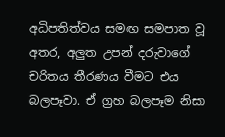අධිපතිත්වය සමඟ සමපාත වූ අතර, අලුත උපන් දරුවාගේ චරිතය තීරණය වීමට එය බලපෑවා. ඒ ග්‍රහ බලපෑම නිසා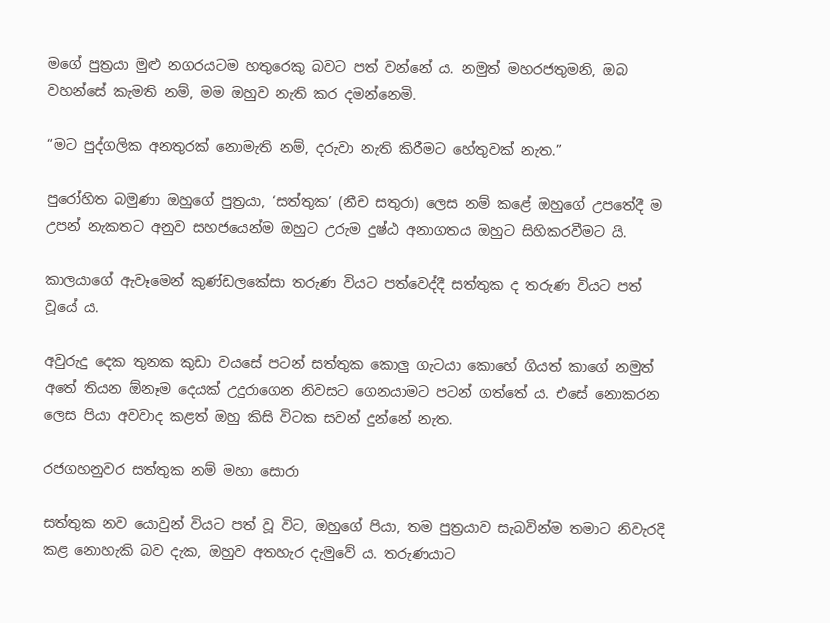මගේ පුත්‍රයා මුළු නගරයටම හතුරෙකු බවට පත් වන්නේ ය. නමුත් මහරජතුමනි, ඔබ වහන්සේ කැමති නම්, මම ඔහුව නැති කර දමන්නෙමි.

“මට පුද්ගලික අනතුරක් නොමැති නම්, දරුවා නැති කිරීමට හේතුවක් නැත.”

පුරෝහිත බමුණා ඔහුගේ පුත්‍රයා, ‘සත්තුක’ (නීච සතුරා) ලෙස නම් කළේ ඔහුගේ උපතේදී ම උපන් නැකතට අනුව සහජයෙන්ම ඔහුට උරුම දුෂ්ඨ අනාගතය ඔහුට සිහිකරවීමට යි.

කාලයාගේ ඇවෑමෙන් කුණ්ඩලකේසා තරුණ වියට පත්වෙද්දී සත්තුක ද තරුණ වියට පත් වූයේ ය.

අවුරුදු දෙක තුනක කුඩා වයසේ පටන් සත්තුක කොලු ගැටයා කොහේ ගියත් කාගේ නමුත් අතේ තියන ඕනෑම දෙයක් උදුරාගෙන නිවසට ගෙනයාමට පටන් ගත්තේ ය. එසේ නොකරන ලෙස පියා අවවාද කළත් ඔහු කිසි විටක සවන් දුන්නේ නැත.

රජගහනුවර සත්තුක නම් මහා සොරා

සත්තුක නව යොවුන් වියට පත් වූ විට, ඔහුගේ පියා, තම පුත්‍රයාව සැබවින්ම තමාට නිවැරදි කළ නොහැකි බව දැක, ඔහුව අතහැර දැමුවේ ය. තරුණයාට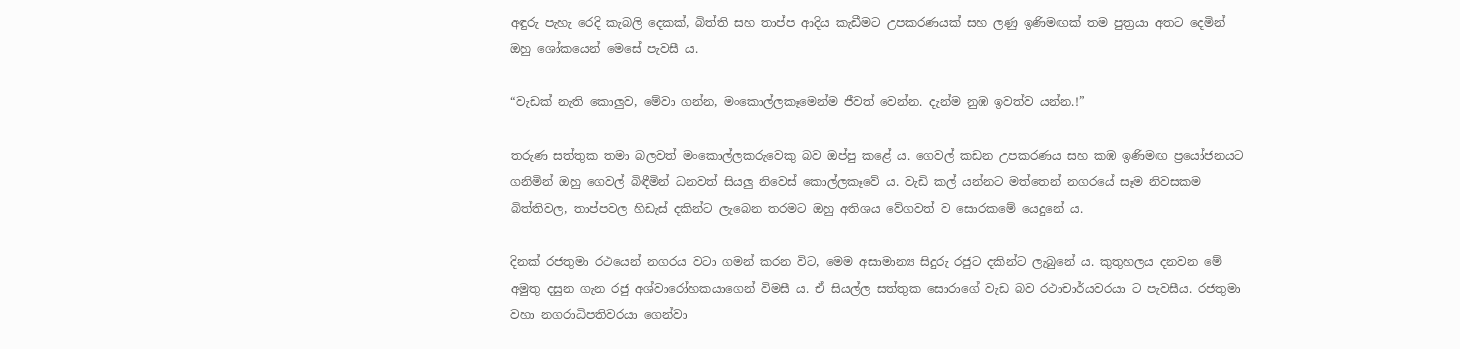අඳුරු පැහැ රෙදි කැබලි දෙකක්, බිත්ති සහ තාප්ප ආදිය කැඩීමට උපකරණයක් සහ ලණු ඉණිමඟක් තම පුත්‍රයා අතට දෙමින් ඔහු ශෝකයෙන් මෙසේ පැවසී ය.

“වැඩක් නැති කොලුව, මේවා ගන්න, මංකොල්ලකෑමෙන්ම ජීවත් වෙන්න. දැන්ම නුඹ ඉවත්ව යන්න.!”

තරුණ සත්තුක තමා බලවත් මංකොල්ලකරුවෙකු බව ඔප්පු කළේ ය. ගෙවල් කඩන උපකරණය සහ කඹ ඉණිමඟ ප්‍රයෝජනයට ගනිමින් ඔහු ගෙවල් බිඳීමින් ධනවත් සියලු නිවෙස් කොල්ලකෑවේ ය. වැඩි කල් යන්නට මත්තෙන් නගරයේ සෑම නිවසකම බිත්තිවල, තාප්පවල හිඩැස් දකින්ට ලැබෙන තරමට ඔහු අතිශය වේගවත් ව සොරකමේ යෙදුනේ ය.

දිනක් රජතුමා රථයෙන් නගරය වටා ගමන් කරන විට, මෙම අසාමාන්‍ය සිදුරු රජුට දකින්ට ලැබුනේ ය. කුතුහලය දනවන මේ අමුතු දසුන ගැන රජු අශ්වාරෝහකයාගෙන් විමසී ය. ඒ සියල්ල සත්තුක සොරාගේ වැඩ බව රථාචාර්යවරයා ට පැවසීය. රජතුමා වහා නගරාධිපතිවරයා ගෙන්වා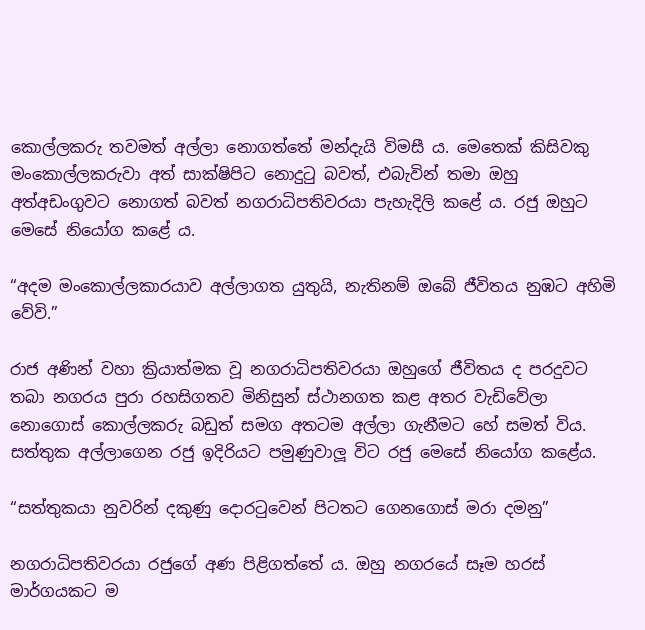කොල්ලකරු තවමත් අල්ලා නොගත්තේ මන්දැයි විමසී ය. මෙතෙක් කිසිවකු මංකොල්ලකරුවා අත් සාක්ෂිපිට නොදුටු බවත්, එබැවින් තමා ඔහු අත්අඩංගුවට නොගත් බවත් නගරාධිපතිවරයා පැහැදිලි කළේ ය. රජු ඔහුට මෙසේ නියෝග කළේ ය.

“අදම මංකොල්ලකාරයාව අල්ලාගත යුතුයි, නැතිනම් ඔබේ ජීවිතය නුඹට අහිමි වේවි.”

රාජ අණින් වහා ක්‍රියාත්මක වූ නගරාධිපතිවරයා ඔහුගේ ජීවිතය ද පරදුවට තබා නගරය පුරා රහසිගතව මිනිසුන් ස්ථානගත කළ අතර වැඩිවේලා නොගොස් කොල්ලකරු බඩුත් සමග අතටම අල්ලා ගැනීමට හේ සමත් විය. සත්තුක අල්ලාගෙන රජු ඉදිරියට පමුණුවාලූ විට රජු මෙසේ නියෝග කළේය.

“සත්තුකයා නුවරින් දකුණු දොරටුවෙන් පිටතට ගෙනගොස් මරා දමනු”

නගරාධිපතිවරයා රජුගේ අණ පිළිගත්තේ ය. ඔහු නගරයේ සෑම හරස් මාර්ගයකට ම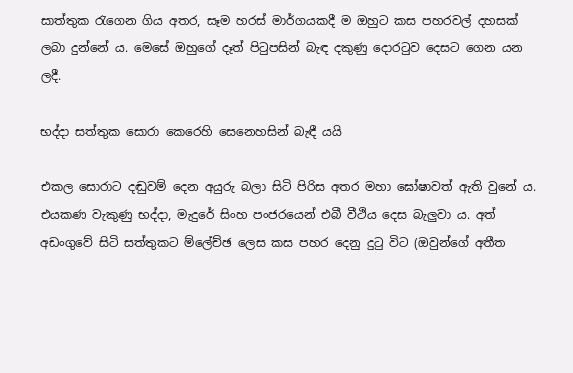සාත්තුක රැගෙන ගිය අතර, සෑම හරස් මාර්ගයකදී ම ඔහුට කස පහරවල් දහසක් ලබා දුන්නේ ය. මෙසේ ඔහුගේ දෑත් පිටුපසින් බැඳ දකුණු දොරටුව දෙසට ගෙන යන ලදී.

භද්දා සත්තුක සොරා කෙරෙහි සෙනෙහසින් බැඳී යයි

එකල සොරාට දඬුවම් දෙන අයුරු බලා සිටි පිරිස අතර මහා ඝෝෂාවත් ඇති වුනේ ය. එයකණ වැකුණු භද්දා, මැදුරේ සිංහ පංජරයෙන් එබී වීථිය දෙස බැලුවා ය. අත් අඩංගුවේ සිටි සත්තුකට ම්ලේච්ඡ ලෙස කස පහර දෙනු දුටු විට (ඔවුන්ගේ අතීත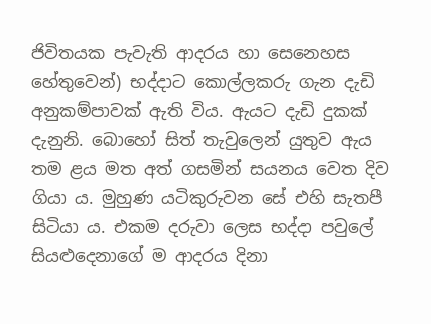ජිවිතයක පැවැති ආදරය හා සෙනෙහස හේතුවෙන්) භද්දාට කොල්ලකරු ගැන දැඩි අනුකම්පාවක් ඇති විය. ඇයට දැඩි දුකක් දැනුනි. බොහෝ සිත් තැවුලෙන් යුතුව ඇය තම ළය මත අත් ගසමින් සයනය වෙත දිව ගියා ය. මුහුණ යටිකුරුවන සේ එහි සැතපී සිටියා ය. එකම දරුවා ලෙස භද්දා පවුලේ සියළුදෙනාගේ ම ආදරය දිනා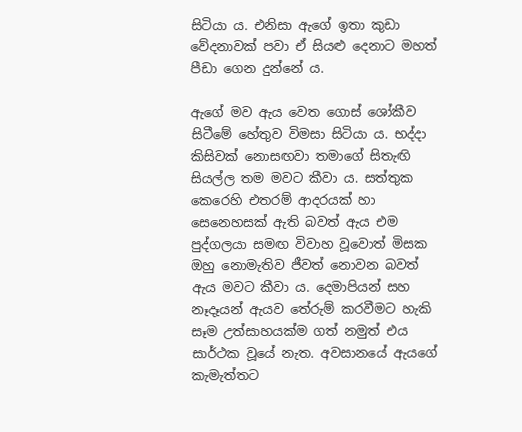සිටියා ය. එනිසා ඇගේ ඉතා කුඩා වේදනාවක් පවා ඒ සියළු දෙනාට මහත් පීඩා ගෙන දුන්නේ ය.

ඇගේ මව ඇය වෙත ගොස් ශෝකීව සිටීමේ හේතුව විමසා සිටියා ය. භද්දා කිසිවක් නොසඟවා තමාගේ සිතැඟි සියල්ල තම මවට කීවා ය. සත්තුක කෙරෙහි එතරම් ආදරයක් හා සෙනෙහසක් ඇති බවත් ඇය එම පුද්ගලයා සමඟ විවාහ වූවොත් මිසක ඔහු නොමැතිව ජීවත් නොවන බවත් ඇය මවට කීවා ය. දෙමාපියන් සහ නෑදෑයන් ඇයව තේරුම් කරවීමට හැකි සෑම උත්සාහයක්ම ගත් නමුත් එය සාර්ථක වූයේ නැත. අවසානයේ ඇයගේ කැමැත්තට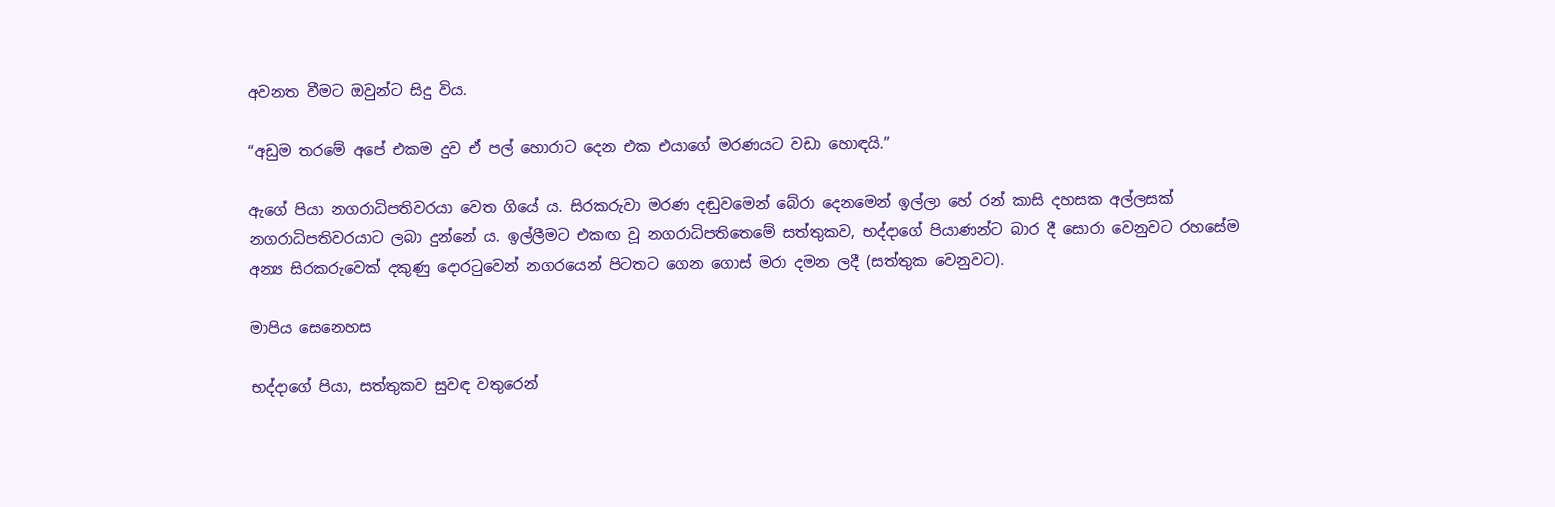අවනත වීමට ඔවුන්ට සිදු විය.

“අඩුම තරමේ අපේ එකම දුව ඒ පල් හොරාට දෙන එක එයාගේ මරණයට වඩා හොඳයි.”

ඇගේ පියා නගරාධිපතිවරයා වෙත ගියේ ය. සිරකරුවා මරණ දඬුවමෙන් බේරා දෙනමෙන් ඉල්ලා හේ රන් කාසි දහසක අල්ලසක් නගරාධිපතිවරයාට ලබා දුන්නේ ය. ඉල්ලීමට එකඟ වූ නගරාධිපතිතෙමේ සත්තුකව, භද්දාගේ පියාණන්ට බාර දී සොරා වෙනුවට රහසේම අන්‍ය සිරකරුවෙක් දකුණු දොරටුවෙන් නගරයෙන් පිටතට ගෙන ගොස් මරා දමන ලදී (සත්තුක වෙනුවට).

මාපිය සෙනෙහස

භද්දාගේ පියා, සත්තුකව සුවඳ වතුරෙන්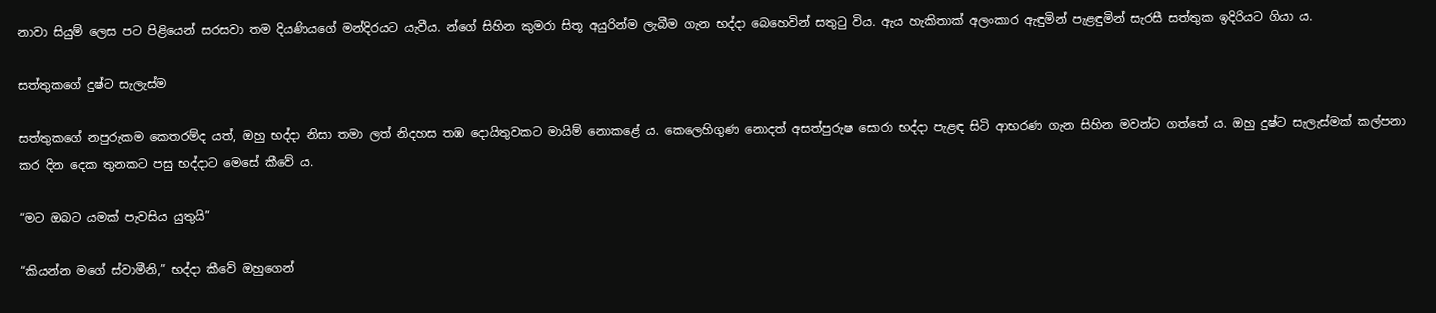නාවා සියුම් ලෙස පට පිළියෙන් සරසවා තම දියණියගේ මන්දිරයට යැවීය. න්ගේ සිහින කුමරා සිතූ අයුරින්ම ලැබීම ගැන භද්දා බෙහෙවින් සතුටු විය. ඇය හැකිතාක් අලංකාර ඇඳුමින් පැළඳුමින් සැරසී සත්තුක ඉදිරියට ගියා ය.

සත්තුකගේ දුෂ්ට සැලැස්ම

සත්තුකගේ නපුරුකම කෙතරම්ද යත්, ඔහු භද්දා නිසා තමා ලත් නිදහස තඹ දොයිතුවකට මායිම් නොකළේ ය. කෙලෙහිගුණ නොදත් අසත්පුරුෂ සොරා භද්දා පැළඳ සිටි ආභරණ ගැන සිහින මවන්ට ගත්තේ ය. ඔහු දුෂ්ට සැලැස්මක් කල්පනා කර දින දෙක තුනකට පසු භද්දාට මෙසේ කීවේ ය.

“මට ඔබට යමක් පැවසිය යුතුයි”

“කියන්න මගේ ස්වාමීනි,” භද්දා කීවේ ඔහුගෙන්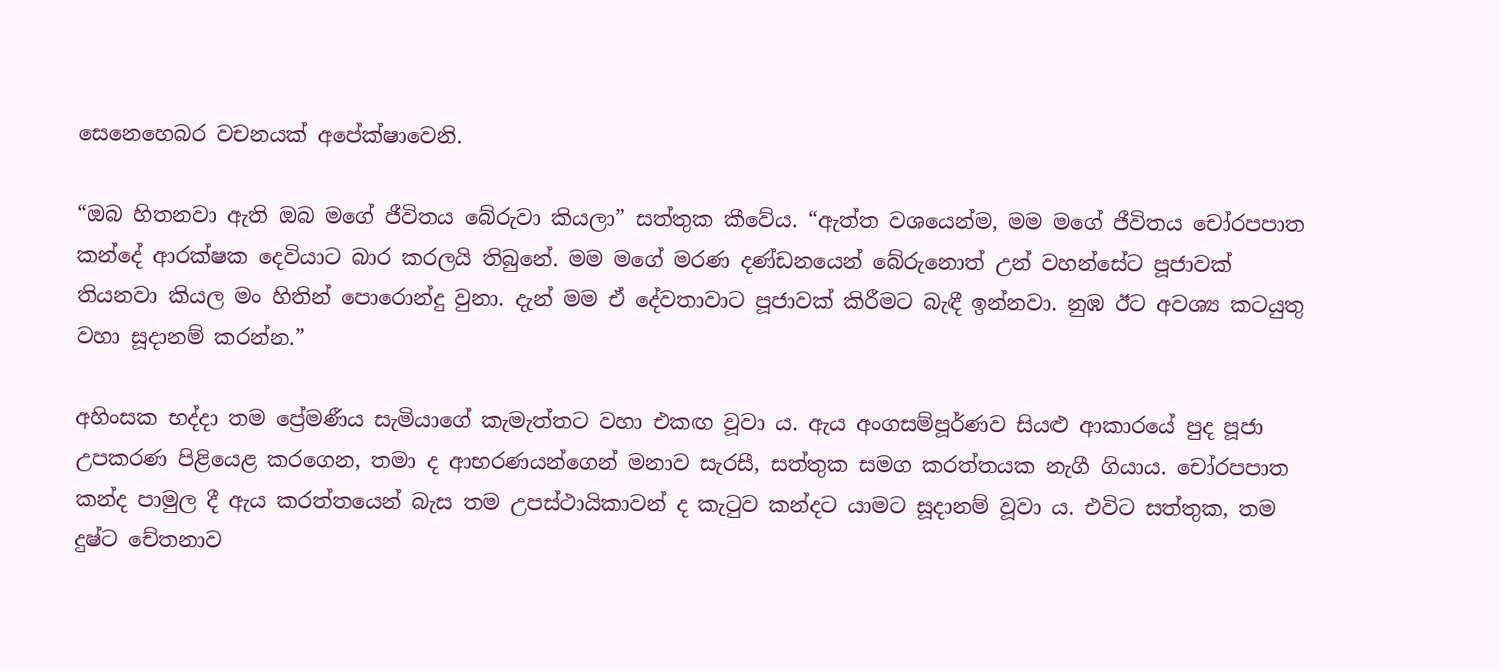සෙනෙහෙබර වචනයක් අපේක්ෂාවෙනි.

“ඔබ හිතනවා ඇති ඔබ මගේ ජීවිතය බේරුවා කියලා” සත්තුක කීවේය. “ඇත්ත වශයෙන්ම, මම මගේ ජීවිතය චෝරපපාත කන්දේ ආරක්ෂක දෙවියාට බාර කරලයි තිබුනේ. මම මගේ මරණ දණ්ඩනයෙන් බේරුනොත් උන් වහන්සේට පූජාවක් තියනවා කියල මං හිතින් පොරොන්දු වුනා. දැන් මම ඒ දේවතාවාට පූජාවක් කිරීමට බැඳී ඉන්නවා. නුඹ ඊට අවශ්‍ය කටයුතු වහා සූදානම් කරන්න.”

අහිංසක භද්දා තම ප්‍රේමණීය සැමියාගේ කැමැත්තට වහා එකඟ වූවා ය. ඇය අංගසම්පූර්ණව සියළු ආකාරයේ පුද පූජා උපකරණ පිළියෙළ කරගෙන, තමා ද ආභරණයන්ගෙන් මනාව සැරසී, සත්තුක සමග කරත්තයක නැගී ගියාය. චෝරපපාත කන්ද පාමුල දී ඇය කරත්තයෙන් බැස තම උපස්ථායිකාවන් ද කැටුව කන්දට යාමට සූදානම් වූවා ය. එවිට සත්තුක, තම දුෂ්ට චේතනාව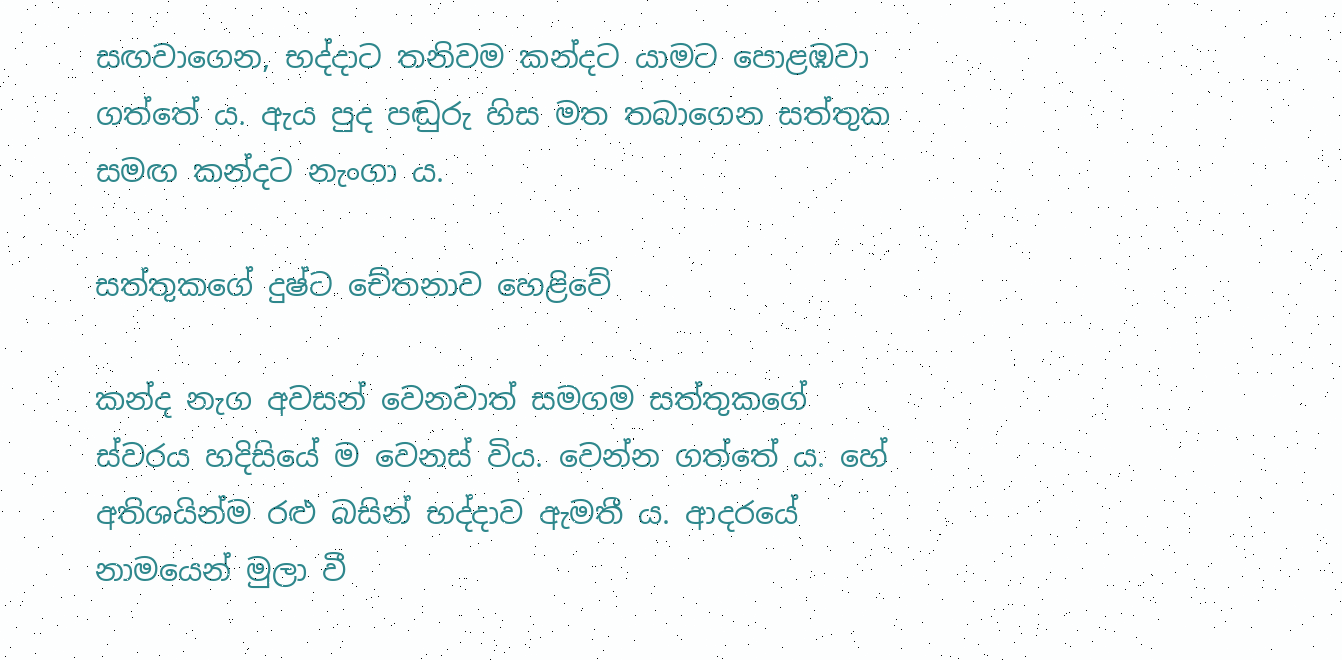සඟවාගෙන, භද්දාට තනිවම කන්දට යාමට පොළඹවා ගත්තේ ය. ඇය පුද පඬුරු හිස මත තබාගෙන සත්තුක සමඟ කන්දට නැංගා ය.

සත්තුකගේ දුෂ්ට චේතනාව හෙළිවේ

කන්ද නැග අවසන් වෙනවාත් සමගම සත්තුකගේ ස්වරය හදිසියේ ම වෙනස් විය. වෙන්න ගත්තේ ය. හේ අතිශයින්ම රළු බසින් භද්දාව ඇමතී ය. ආදරයේ නාමයෙන් මුලා වී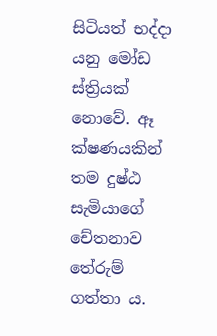සිටියත් භද්දා යනු මෝඩ ස්ත්‍රියක් නොවේ. ඈ ක්ෂණයකින් තම දුෂ්ඨ සැමියාගේ චේතනාව තේරුම් ගත්තා ය.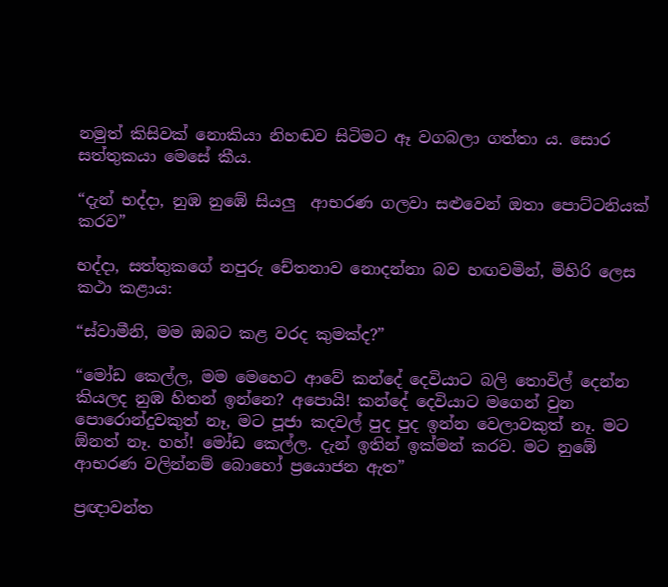නමුත් කිසිවක් නොකියා නිහඬව සිටිමට ඈ වගබලා ගත්තා ය. සොර සත්තුකයා මෙසේ කීය.

“දැන් භද්දා, නුඹ නුඹේ සියලු  ආභරණ ගලවා සළුවෙන් ඔතා පොට්ටනියක් කරව”

භද්දා, සත්තුකගේ නපුරු චේතනාව නොදන්නා බව හඟවමින්, මිහිරි ලෙස කථා කළාය:

“ස්වාමීනි, මම ඔබට කළ වරද කුමක්ද?”

“මෝඩ කෙල්ල, මම මෙහෙට ආවේ කන්දේ දෙවියාට බලි තොවිල් දෙන්න කියලද නුඹ හිතන් ඉන්නෙ? අපොයි! කන්දේ දෙවියාට මගෙන් වුන පොරොන්දුවකුත් නෑ, මට පූජා කදවල් පුද පුද ඉන්න වෙලාවකුත් නෑ. මට ඕනත් නෑ. හහ්! මෝඩ කෙල්ල. දැන් ඉතින් ඉක්මන් කරව. මට නුඹේ ආභරණ වලින්නම් බොහෝ ප්‍රයොජන ඇත”

ප්‍රඥාවන්ත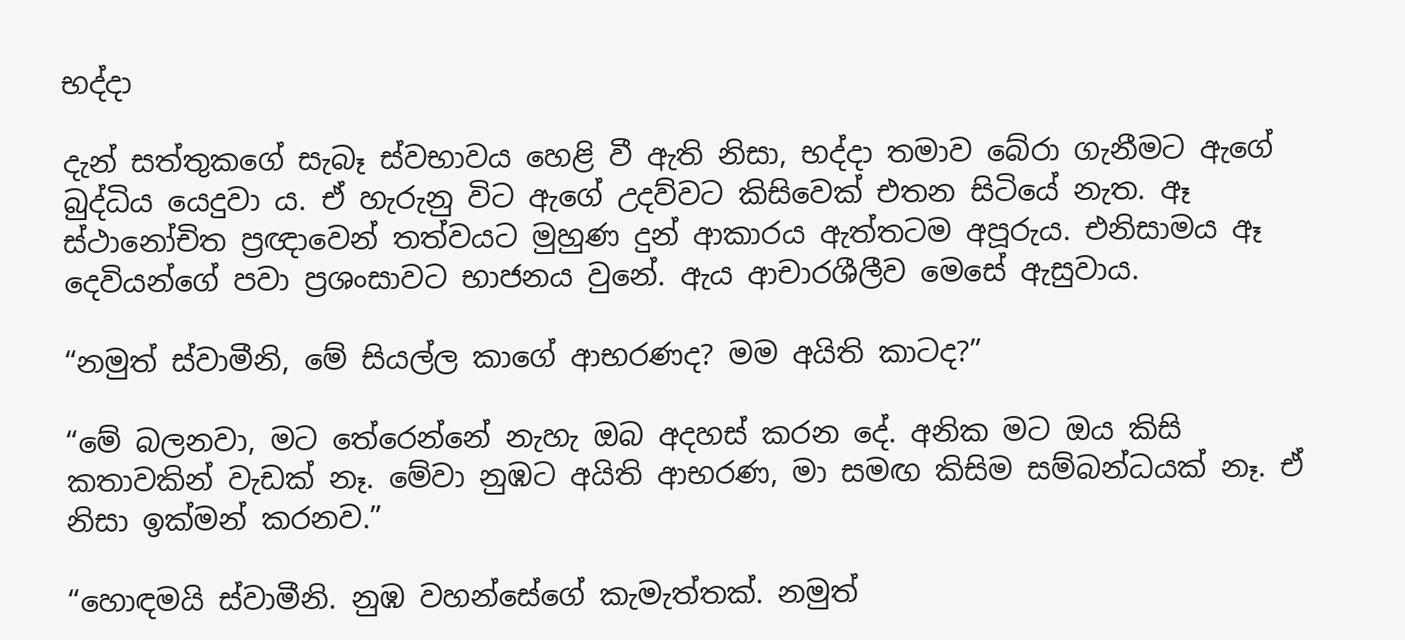භද්දා

දැන් සත්තුකගේ සැබෑ ස්වභාවය හෙළි වී ඇති නිසා, භද්දා තමාව බේරා ගැනීමට ඇගේ බුද්ධිය යෙදුවා ය. ඒ හැරුනු විට ඇගේ උදව්වට කිසිවෙක් එතන සිටියේ නැත. ඈ ස්ථානෝචිත ප්‍රඥාවෙන් තත්වයට මුහුණ දුන් ආකාරය ඇත්තටම අපූරුය. එනිසාමය ඈ දෙවියන්ගේ පවා ප්‍රශංසාවට භාජනය වුනේ. ඇය ආචාරශීලීව මෙසේ ඇසුවාය.

“නමුත් ස්වාමීනි, මේ සියල්ල කාගේ ආභරණද? මම අයිති කාටද?”

“මේ බලනවා, මට තේරෙන්නේ නැහැ ඔබ අදහස් කරන දේ. අනික මට ඔය කිසි කතාවකින් වැඩක් නෑ. මේවා නුඹට අයිති ආභරණ, මා සමඟ කිසිම සම්බන්ධයක් නෑ. ඒ නිසා ඉක්මන් කරනව.”

“හොඳමයි ස්වාමීනි. නුඹ වහන්සේගේ කැමැත්තක්. නමුත්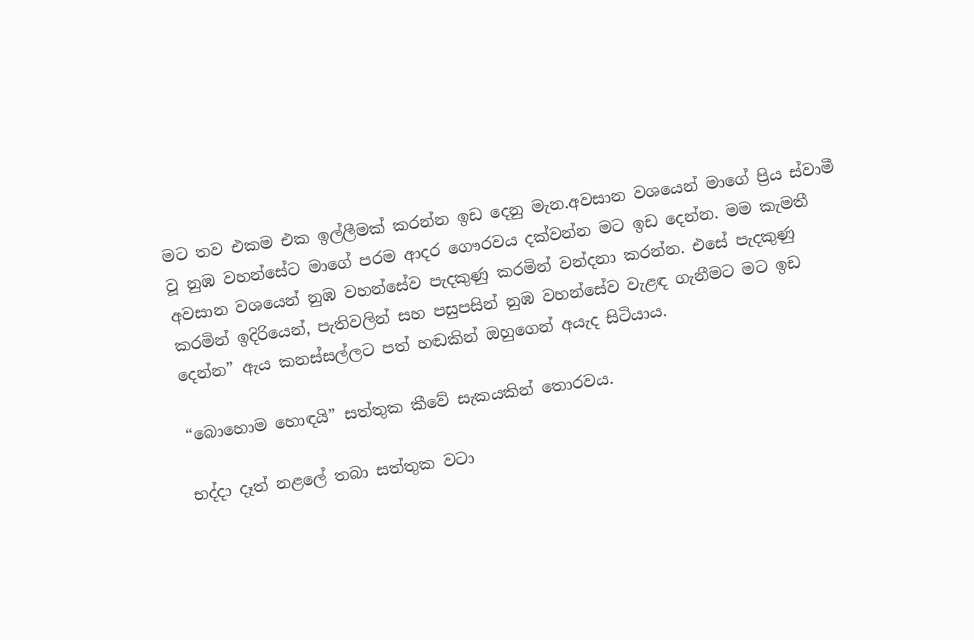මට තව එකම එක ඉල්ලීමක් කරන්න ඉඩ දෙනු මැන.අවසාන වශයෙන් මාගේ ප්‍රිය ස්වාමී වූ නුඹ වහන්සේට මාගේ පරම ආදර ගෞරවය දක්වන්න මට ඉඩ දෙන්න. මම කැමතී අවසාන වශයෙන් නුඹ වහන්සේව පැදකුණු කරමින් වන්දනා කරන්න. එසේ පැදකුණු කරමින් ඉදිරියෙන්, පැතිවලින් සහ පසුපසින් නුඹ වහන්සේව වැළඳ ගැනීමට මට ඉඩ දෙන්න” ඇය කනස්සල්ලට පත් හඬකින් ඔහුගෙන් අයැද සිටියාය.

“බොහොම හොඳයි” සත්තුක කීවේ සැකයකින් තොරවය.

භද්දා දෑත් නළලේ තබා සත්තුක වටා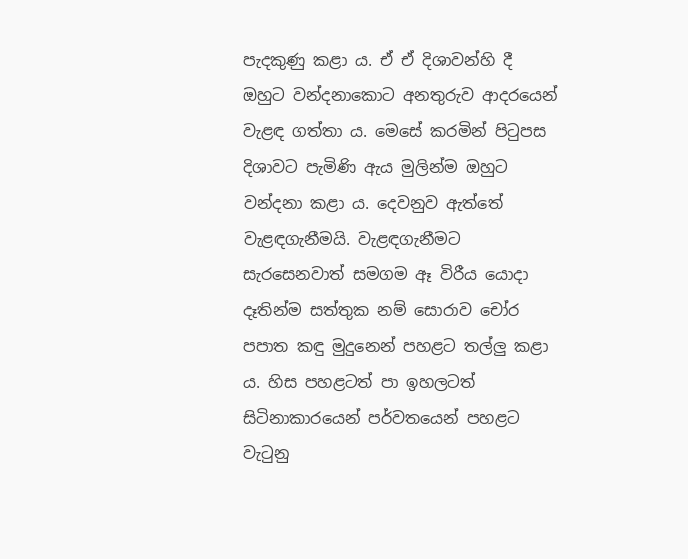පැදකුණු කළා ය. ඒ ඒ දිශාවන්හි දී ඔහුට වන්දනාකොට අනතුරුව ආදරයෙන් වැළඳ ගත්තා ය. මෙසේ කරමින් පිටුපස දිශාවට පැමිණි ඇය මුලින්ම ඔහුට වන්දනා කළා ය. දෙවනුව ඇත්තේ වැළඳගැනීමයි. වැළඳගැනීමට සැරසෙනවාත් සමගම ඈ විරීය යොදා දෑතින්ම සත්තුක නම් සොරාව චෝර පපාත කඳු මුදුනෙන් පහළට තල්ලු කළා ය. හිස පහළටත් පා ඉහලටත් සිටිනාකාරයෙන් පර්වතයෙන් පහළට වැටුනු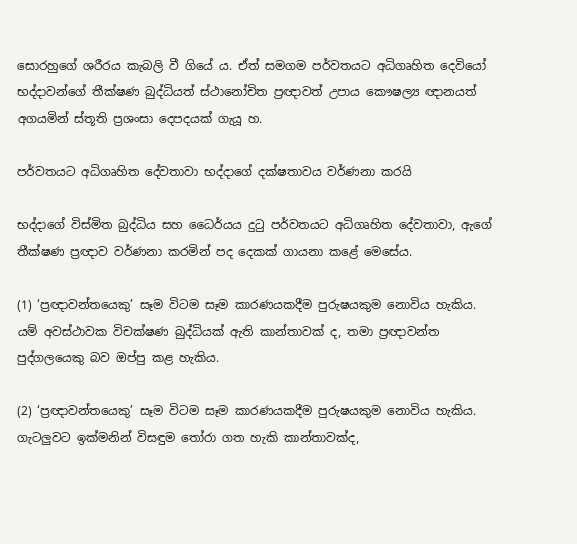සොරහුගේ ශරීරය කැබලි වී ගියේ ය. ඒත් සමගම පර්වතයට අධිගෘහිත දෙවියෝ භද්දාවන්ගේ තීක්ෂණ බුද්ධියත් ස්ථානෝචිත ප්‍රඥාවත් උපාය කෞෂල්‍ය ඥානයත් අගයමින් ස්තූති ප්‍රශංසා දෙපදයක් ගැයූ හ.

පර්වතයට අධිගෘහිත දේවතාවා භද්දාගේ දක්ෂතාවය වර්ණනා කරයි

භද්දාගේ විස්මිත බුද්ධිය සහ ධෛර්යය දුටු පර්වතයට අධිගෘහිත දේවතාවා, ඇගේ තීක්ෂණ ප්‍රඥාව වර්ණනා කරමින් පද දෙකක් ගායනා කළේ මෙසේය.

(1) ‘ප්‍රඥාවන්තයෙකු’ සෑම විටම සෑම කාරණයකදීම පුරුෂයකුම නොවිය හැකිය. යම් අවස්ථාවක විචක්ෂණ බුද්ධියක් ඇති කාන්තාවක් ද, තමා ප්‍රඥාවන්ත පුද්ගලයෙකු බව ඔප්පු කළ හැකිය.

(2) ‘ප්‍රඥාවන්තයෙකු’ සෑම විටම සෑම කාරණයකදීම පුරුෂයකුම නොවිය හැකිය. ගැටලුවට ඉක්මනින් විසඳුම තෝරා ගත හැකි කාන්තාවක්ද,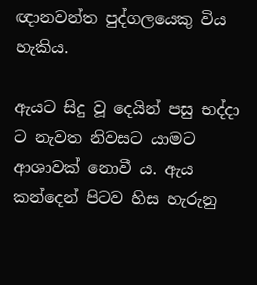ඥානවන්ත පුද්ගලයෙකු විය හැකිය.

ඇයට සිදු වූ දෙයින් පසු භද්දා ට නැවත නිවසට යාමට ආශාවක් නොවී ය. ඇය කන්දෙන් පිටව හිස හැරුනු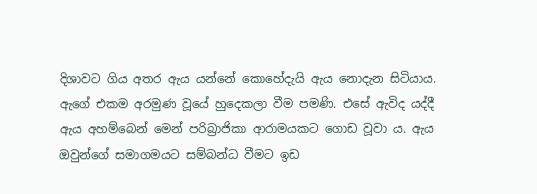දිශාවට ගිය අතර ඇය යන්නේ කොහේදැයි ඇය නොදැන සිටියාය. ඇගේ එකම අරමුණ වූයේ හුදෙකලා වීම පමණි. එසේ ඇවිද යද්දී ඇය අහම්බෙන් මෙන් පරිබ්‍රාජිකා ආරාමයකට ගොඩ වූවා ය. ඇය ඔවුන්ගේ සමාගමයට සම්බන්ධ වීමට ඉඩ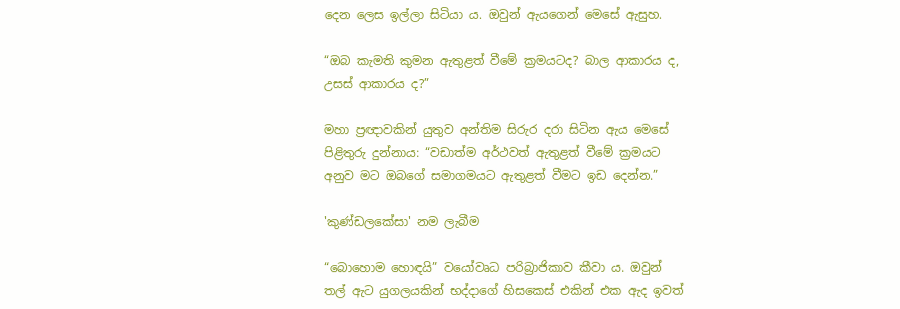දෙන ලෙස ඉල්ලා සිටියා ය. ඔවුන් ඇයගෙන් මෙසේ ඇසුහ.

“ඔබ කැමති කුමන ඇතුළත් වීමේ ක්‍රමයටද? බාල ආකාරය ද, උසස් ආකාරය ද?”

මහා ප්‍රඥාවකින් යුතුව අන්තිම සිරුර දරා සිටින ඇය මෙසේ පිළිතුරු දුන්නාය: “වඩාත්ම අර්ථවත් ඇතුළත් වීමේ ක්‍රමයට අනුව මට ඔබගේ සමාගමයට ඇතුළත් වීමට ඉඩ දෙන්න.”

'කුණ්ඩලකේසා' නම ලැබීම

“බොහොම හොඳයි” වයෝවෘධ පරිබ්‍රාජිකාව කීවා ය. ඔවුන් තල් ඇට යුගලයකින් භද්දාගේ හිසකෙස් එකින් එක ඇද ඉවත්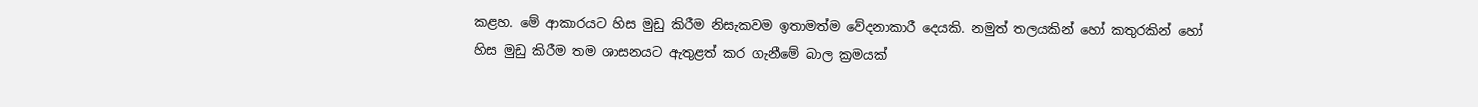කළහ. මේ ආකාරයට හිස මුඩු කිරීම නිසැකවම ඉතාමත්ම වේදනාකාරී දෙයකි. නමුත් තලයකින් හෝ කතුරකින් හෝ හිස මුඩු කිරීම තම ශාසනයට ඇතුළත් කර ගැනීමේ බාල ක්‍රමයක්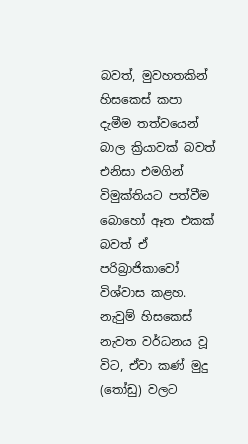බවත්, මුවහතකින් හිසකෙස් කපා දැමීම තත්වයෙන් බාල ක්‍රියාවක් බවත් එනිසා එමගින් විමුක්තියට පත්වීම බොහෝ ඈත එකක් බවත් ඒ පරිබ්‍රාජිකාවෝ විශ්වාස කළහ. නැවුම් හිසකෙස් නැවත වර්ධනය වූ විට, ඒවා කණ් මුදු (තෝඩු) වලට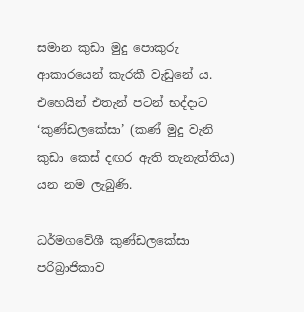සමාන කුඩා මුදු පොකුරු ආකාරයෙන් කැරකී වැඩුනේ ය. එහෙයින් එතැන් පටන් භද්දාට ‘කුණ්ඩලකේසා’ (කණ් මුදු වැනි කුඩා කෙස් දඟර ඇති තැනැත්තිය) යන නම ලැබුණි.

ධර්මගවේශී කුණ්ඩලකේසා පරිබ්‍රාජිකාව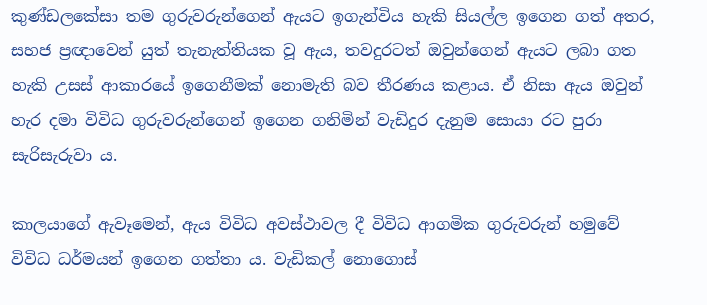කුණ්ඩලකේසා තම ගුරුවරුන්ගෙන් ඇයට ඉගැන්විය හැකි සියල්ල ඉගෙන ගත් අතර, සහජ ප්‍රඥාවෙන් යුත් තැනැත්තියක වූ ඇය, තවදුරටත් ඔවුන්ගෙන් ඇයට ලබා ගත හැකි උසස් ආකාරයේ ඉගෙනීමක් නොමැති බව තීරණය කළාය. ඒ නිසා ඇය ඔවුන් හැර දමා විවිධ ගුරුවරුන්ගෙන් ඉගෙන ගනිමින් වැඩිදුර දැනුම සොයා රට පුරා සැරිසැරුවා ය.

කාලයාගේ ඇවෑමෙන්, ඇය විවිධ අවස්ථාවල දී විවිධ ආගමික ගුරුවරුන් හමුවේ විවිධ ධර්මයන් ඉගෙන ගත්තා ය. වැඩිකල් නොගොස්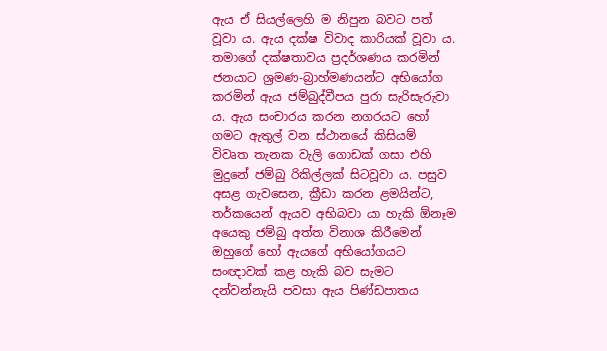ඇය ඒ සියල්ලෙහි ම නිපුන බවට පත් වූවා ය. ඇය දක්ෂ විවාද කාරියක් වූවා ය. තමාගේ දක්ෂතාවය ප්‍රදර්ශණය කරමින් ජනයාට ශ්‍රමණ-බ්‍රාහ්මණයන්ට අභියෝග කරමින් ඇය ජම්බුද්වීපය පුරා සැරිසැරුවා ය. ඇය සංචාරය කරන නගරයට හෝ ගමට ඇතුල් වන ස්ථානයේ කිසියම් විවෘත තැනක වැලි ගොඩක් ගසා එහි මුදුනේ ජම්බු රිකිල්ලක් සිටවූවා ය. පසුව අසළ ගැවසෙන, ක්‍රීඩා කරන ළමයින්ට, තර්කයෙන් ඇයව අභිබවා යා හැකි ඕනෑම අයෙකු ජම්බු අත්ත විනාශ කිරීමෙන් ඔහුගේ හෝ ඇයගේ අභියෝගයට සංඥාවක් කළ හැකි බව සැමට දන්වන්නැයි පවසා ඇය පිණ්ඩපාතය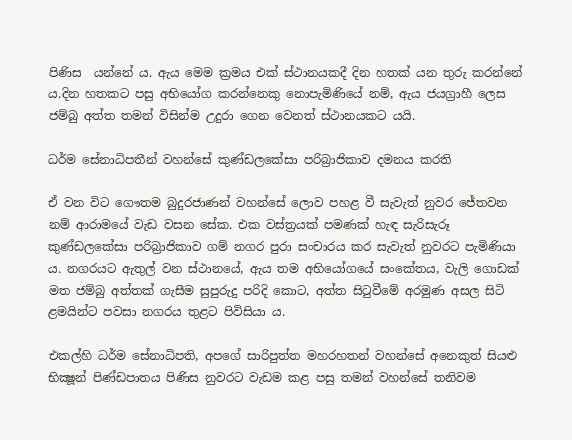පිණිස  යන්නේ ය. ඇය මෙම ක්‍රමය එක් ස්ථානයකදී දින හතක් යන තුරු කරන්නේ ය.දින හතකට පසු අභියෝග කරන්නෙකු නොපැමිණියේ නම්, ඇය ජයග්‍රාහී ලෙස ජම්බු අත්ත තමන් විසින්ම උදුරා ගෙන වෙනත් ස්ථානයකට යයි.

ධර්ම සේනාධිපතීන් වහන්සේ කුණ්ඩලකේසා පරිබ්‍රාජිකාව දමනය කරති

ඒ වන විට ගෞතම බුදුරජාණන් වහන්සේ ලොව පහළ වී සැවැත් නුවර ජේතවන නම් ආරාමයේ වැඩ වසන සේක. එක වස්ත්‍රයක් පමණක් හැඳ සැරිසැරූ කුණ්ඩලකේසා පරිබ්‍රාජිකාව ගම් නගර පුරා සංචාරය කර සැවැත් නුවරට පැමිණියා ය. නගරයට ඇතුල් වන ස්ථානයේ, ඇය තම අභියෝගයේ සංකේතය, වැලි ගොඩක් මත ජම්බු අත්තක් ගැසීම සුපුරුදු පරිදි කොට, අත්ත සිටුවීමේ අරමුණ අසල සිටි ළමයින්ට පවසා නගරය තුළට පිවිසියා ය.

එකල්හි ධර්ම සේනාධිපති, අපගේ සාරිපුත්ත මහරහතන් වහන්සේ අනෙකුත් සියළු භික්‍ෂූන් පිණ්ඩපාතය පිණිස නුවරට වැඩම කළ පසු තමන් වහන්සේ තනිවම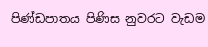පිණ්ඩපාතය පිණිස නුවරට වැඩම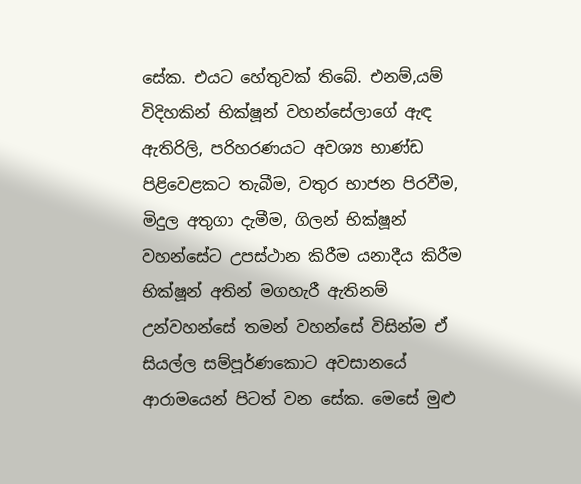සේක. එයට හේතුවක් තිබේ. එනම්,යම් විදිහකින් භික්ෂූන් වහන්සේලාගේ ඇඳ ඇතිරිලි, පරිහරණයට අවශ්‍ය භාණ්ඩ පිළිවෙළකට තැබීම, වතුර භාජන පිරවීම, මිදුල අතුගා දැමීම, ගිලන් භික්ෂූන් වහන්සේට උපස්ථාන කිරීම යනාදීය කිරීම භික්ෂූන් අතින් මගහැරී ඇතිනම් උන්වහන්සේ තමන් වහන්සේ විසින්ම ඒ සියල්ල සම්පූර්ණකොට අවසානයේ ආරාමයෙන් පිටත් වන සේක. මෙසේ මුළු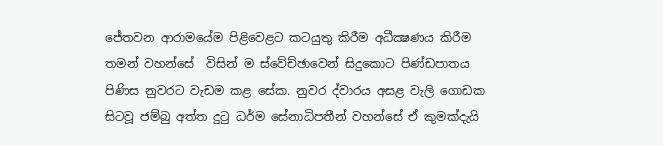ජේතවන ආරාමයේම පිළිවෙළට කටයුතු කිරීම අධීක්‍ෂණය කිරීම තමන් වහන්සේ  විසින් ම ස්වේච්ඡාවෙන් සිදුකොට පිණ්ඩපාතය පිණිස නුවරට වැඩම කළ සේක. නුවර ද්වාරය අසළ වැලි ගොඩක සිටවූ ජම්බු අත්ත දුටු ධර්ම සේනාධිපතීන් වහන්සේ ඒ කුමක්දැයි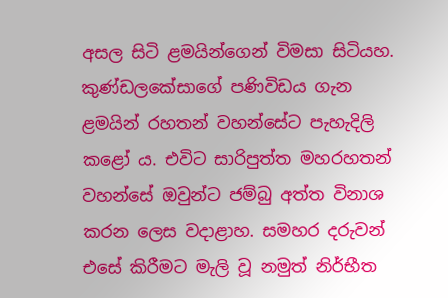අසල සිටි ළමයින්ගෙන් විමසා සිටියහ. කුණ්ඩලකේසාගේ පණිවිඩය ගැන ළමයින් රහතන් වහන්සේට පැහැදිලි කළෝ ය. එවිට සාරිපුත්ත මහරහතන් වහන්සේ ඔවුන්ට ජම්බු අත්ත විනාශ කරන ලෙස වදාළාහ. සමහර දරුවන් එසේ කිරීමට මැලි වූ නමුත් නිර්භීත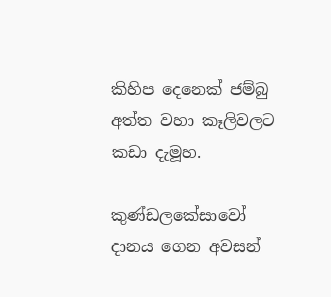කිහිප දෙනෙක් ජම්බු අත්ත වහා කෑලිවලට කඩා දැමූහ.

කුණ්ඩලකේසාවෝ දානය ගෙන අවසන්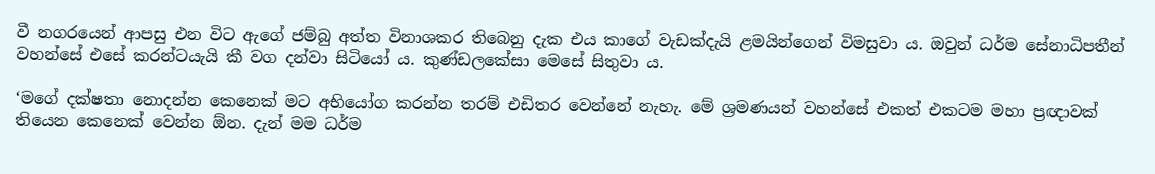වී නගරයෙන් ආපසු එන විට ඇගේ ජම්බු අත්ත විනාශකර තිබෙනු දැක එය කාගේ වැඩක්දැයි ළමයින්ගෙන් විමසුවා ය. ඔවුන් ධර්ම සේනාධිපතීන් වහන්සේ එසේ කරන්ටයැයි කී වග දන්වා සිටියෝ ය. කුණ්ඩලකේසා මෙසේ සිතුවා ය.

‘මගේ දක්ෂතා නොදන්න කෙනෙක් මට අභියෝග කරන්න තරම් එඩිතර වෙන්නේ නැහැ. මේ ශ්‍රමණයන් වහන්සේ එකත් එකටම මහා ප්‍රඥාවක් තියෙන කෙනෙක් වෙන්න ඕන. දැන් මම ධර්ම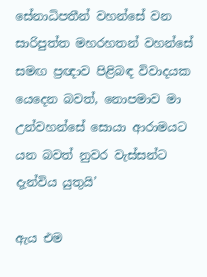සේනාධිපතීන් වහන්සේ වන සාරිපුත්ත මහරහතන් වහන්සේ සමඟ ප්‍රඥාව පිළිබඳ විවාදයක යෙදෙන බවත්, නොපමාව මා උන්වහන්සේ සොයා ආරාමයට යන බවත් නුවර වැස්සන්ට දැන්විය යුතුයි’

ඇය එම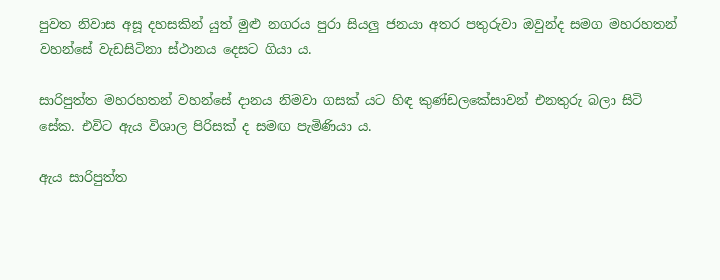පුවත නිවාස අසූ දහසකින් යුත් මුළු නගරය පුරා සියලු ජනයා අතර පතුරුවා ඔවුන්ද සමග මහරහතන් වහන්සේ වැඩසිටිනා ස්ථානය දෙසට ගියා ය.

සාරිපුත්ත මහරහතන් වහන්සේ දානය නිමවා ගසක් යට හිඳ කුණ්ඩලකේසාවන් එනතුරු බලා සිටි සේක. එවිට ඇය විශාල පිරිසක් ද සමඟ පැමිණියා ය.

ඇය සාරිපුත්ත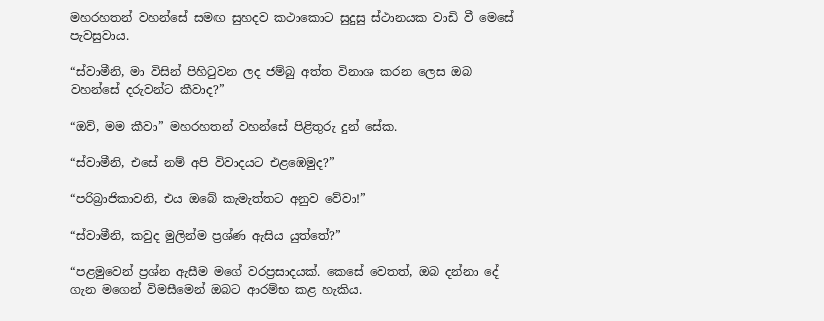මහරහතන් වහන්සේ සමඟ සුහදව කථාකොට සුදුසු ස්ථානයක වාඩි වී මෙසේ පැවසුවාය.

“ස්වාමීනි, මා විසින් පිහිටුවන ලද ජම්බු අත්ත විනාශ කරන ලෙස ඔබ වහන්සේ දරුවන්ට කීවාද?”

“ඔව්, මම කීවා” මහරහතන් වහන්සේ පිළිතුරු දුන් සේක.

“ස්වාමීනි, එසේ නම් අපි විවාදයට එළඹෙමුද?”

“පරිබ්‍රාජිකාවනි, එය ඔබේ කැමැත්තට අනුව වේවා!”

“ස්වාමීනි, කවුද මුලින්ම ප්‍රශ්ණ ඇසිය යුත්තේ?”

“පළමුවෙන් ප්‍රශ්න ඇසීම මගේ වරප්‍රසාදයක්. කෙසේ වෙතත්, ඔබ දන්නා දේ ගැන මගෙන් විමසීමෙන් ඔබට ආරම්භ කළ හැකිය.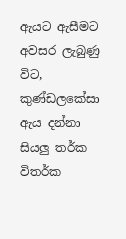ඇයට ඇසීමට අවසර ලැබුණු විට, කුණ්ඩලකේසා ඇය දන්නා සියලු තර්ක විතර්ක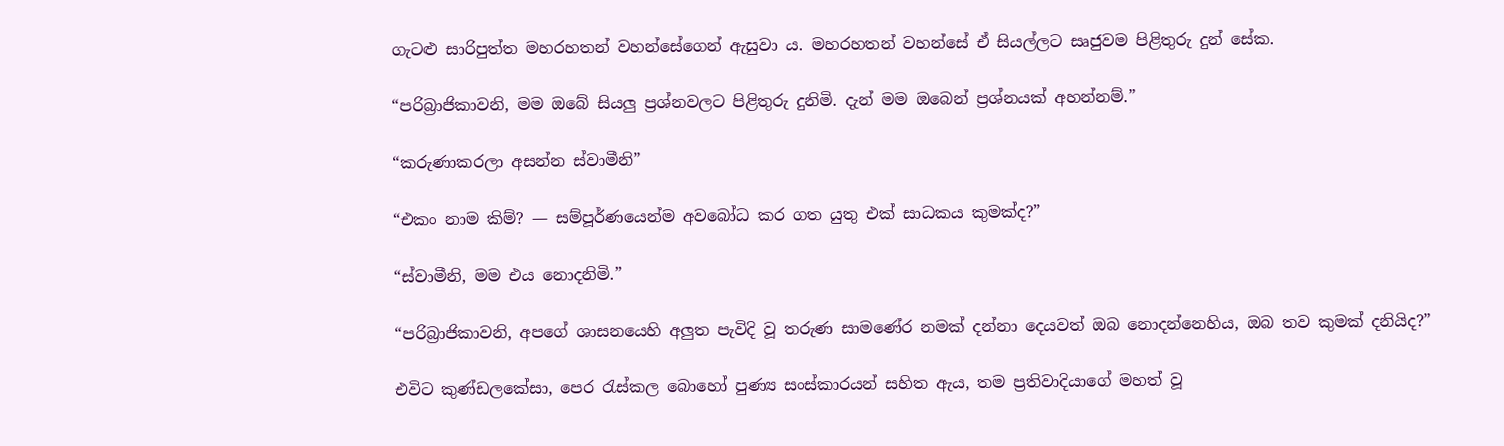ගැටළු සාරිපුත්ත මහරහතන් වහන්සේගෙන් ඇසුවා ය. මහරහතන් වහන්සේ ඒ සියල්ලට සෘජුවම පිළිතුරු දුන් සේක.

“පරිබ්‍රාජිකාවනි, මම ඔබේ සියලු ප්‍රශ්නවලට පිළිතුරු දුනිමි. දැන් මම ඔබෙන් ප්‍රශ්නයක් අහන්නම්.”

“කරුණාකරලා අසන්න ස්වාමීනි”

“එකං නාම කිම්? — සම්පූර්ණයෙන්ම අවබෝධ කර ගත යුතු එක් සාධකය කුමක්ද?”

“ස්වාමීනි, මම එය නොදනිමි.”

“පරිබ්‍රාජිකාවනි, අපගේ ශාසනයෙහි අලුත පැවිදි වූ තරුණ සාමණේර නමක් දන්නා දෙයවත් ඔබ නොදන්නෙහිය, ඔබ තව කුමක් දනියිද?”

එවිට කුණ්ඩලකේසා, පෙර රැස්කල බොහෝ පුණ්‍ය සංස්කාරයන් සහිත ඇය, තම ප්‍රතිවාදියාගේ මහත් වූ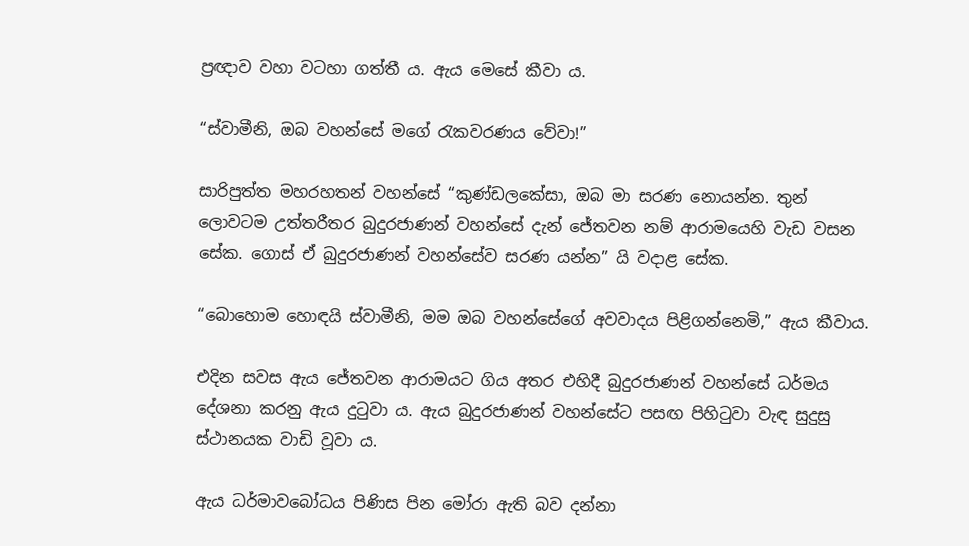ප්‍රඥාව වහා වටහා ගත්තී ය. ඇය මෙසේ කීවා ය.

“ස්වාමීනි, ඔබ වහන්සේ මගේ රැකවරණය වේවා!”

සාරිපුත්ත මහරහතන් වහන්සේ “කුණ්ඩලකේසා, ඔබ මා සරණ නොයන්න. තුන් ලොවටම උත්තරීතර බුදුරජාණන් වහන්සේ දැන් ජේතවන නම් ආරාමයෙහි වැඩ වසන සේක. ගොස් ඒ බුදුරජාණන් වහන්සේව සරණ යන්න” යි වදාළ සේක.

“බොහොම හොඳයි ස්වාමීනි, මම ඔබ වහන්සේගේ අවවාදය පිළිගන්නෙමි,” ඇය කීවාය.

එදින සවස ඇය ජේතවන ආරාමයට ගිය අතර එහිදී බුදුරජාණන් වහන්සේ ධර්මය දේශනා කරනු ඇය දුටුවා ය. ඇය බුදුරජාණන් වහන්සේට පසඟ පිහිටුවා වැඳ සුදුසු ස්ථානයක වාඩි වූවා ය.

ඇය ධර්මාවබෝධය පිණිස පින මෝරා ඇති බව දන්නා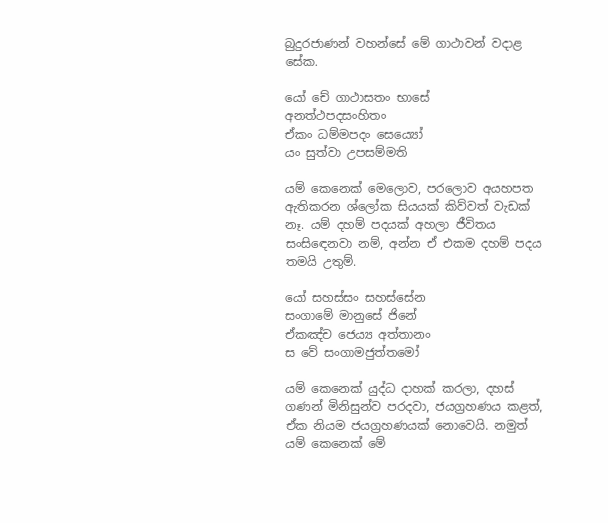බුදුරජාණන් වහන්සේ මේ ගාථාවන් වදාළ සේක.

යෝ චේ ගාථාසතං භාසේ
අනත්ථපදසංහිතං
ඒකං ධම්මපදං සෙය්‍යෝ
යං සුත්වා උපසම්මති

යම් කෙනෙක් මෙලොව, පරලොව අයහපත ඇතිකරන ශ්ලෝක සියයක් කිව්වත් වැඩක් නෑ. යම් දහම් පදයක් අහලා ජීවිතය සංසිඳෙනවා නම්, අන්න ඒ එකම දහම් පදය තමයි උතුම්.

යෝ සහස්සං සහස්සේන
සංගාමේ මානුසේ ජිනේ
ඒකඤ්ච ජෙය්‍ය අත්තානං
ස වේ සංගාමජුත්තමෝ

යම් කෙනෙක් යුද්ධ දාහක් කරලා, දහස් ගණන් මිනිසුන්ව පරදවා, ජයග්‍රහණය කළත්, ඒක නියම ජයග්‍රහණයක් නොවෙයි. නමුත් යම් කෙනෙක් මේ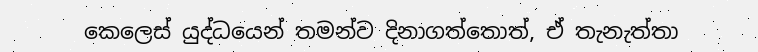කෙලෙස් යුද්ධයෙන් තමන්ව දිනාගත්තොත්, ඒ තැනැත්තා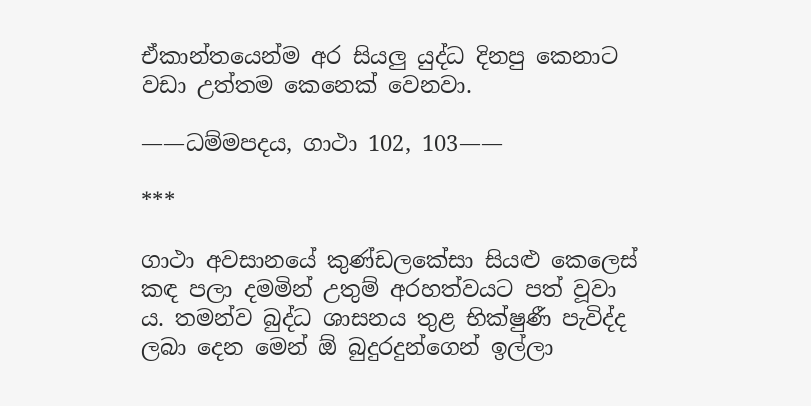ඒකාන්තයෙන්ම අර සියලු යුද්ධ දිනපු කෙනාට වඩා උත්තම කෙනෙක් වෙනවා.

——ධම්මපදය, ගාථා 102, 103——

***

ගාථා අවසානයේ කුණ්ඩලකේසා සියළු කෙලෙස් කඳ පලා දමමින් උතුම් අරහත්වයට පත් වූවා ය. තමන්ව බුද්ධ ශාසනය තුළ භික්ෂුණී පැවිද්ද ලබා දෙන මෙන් ඕ බුදුරදුන්ගෙන් ඉල්ලා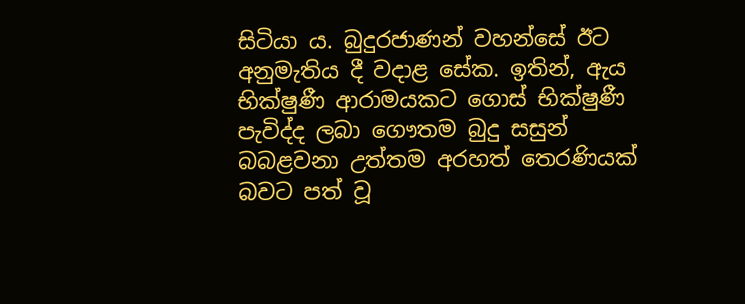සිටියා ය. බුදුරජාණන් වහන්සේ ඊට අනුමැතිය දී වදාළ සේක. ඉතින්, ඇය භික්ෂුණී ආරාමයකට ගොස් භික්ෂුණී පැවිද්ද ලබා ගෞතම බුදු සසුන් බබළවනා උත්තම අරහත් තෙරණියක් බවට පත් වූ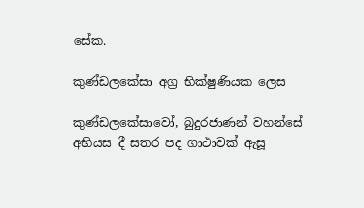සේක.

කුණ්ඩලකේසා අග්‍ර භික්ෂුණියක ලෙස

කුණ්ඩලකේසාවෝ, බුදුරජාණන් වහන්සේ අභියස දී සතර පද ගාථාවක් ඇසූ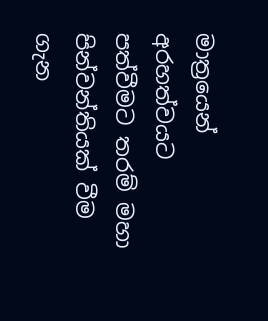මාත්‍රයෙන් අරහත්වයට පත්වීමට තරම් මහා පින්වන්තියක් වීම ගැන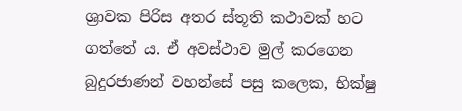ශ්‍රාවක පිරිස අතර ස්තූති කථාවක් හට ගත්තේ ය. ඒ අවස්ථාව මුල් කරගෙන බුදුරජාණන් වහන්සේ පසු කලෙක, භික්ෂු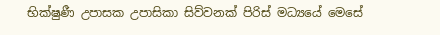භික්ෂුණී උපාසක උපාසිකා සිව්වනක් පිරිස් මධ්‍යයේ මෙසේ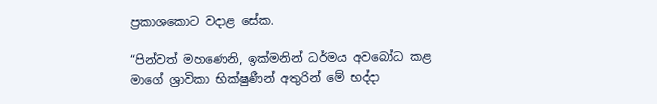ප්‍රකාශකොට වදාළ සේක.

“පින්වත් මහණෙනි, ඉක්මනින් ධර්මය අවබෝධ කළ මාගේ ශ්‍රාවිකා භික්ෂුණීන් අතුරින් මේ භද්දා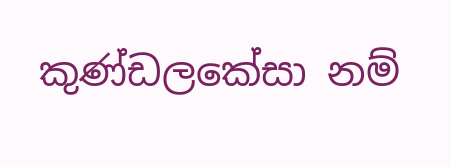කුණ්ඩලකේසා නම්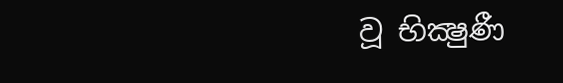වූ භික්‍ෂුණී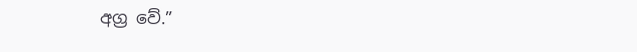අග්‍ර වේ.”